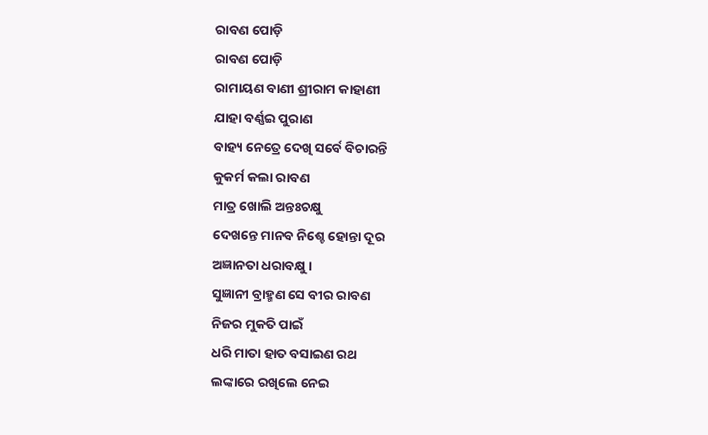ରାବଣ ପୋଡ଼ି
ରାବଣ ପୋଡ଼ି
ରାମାୟଣ ବାଣୀ ଶ୍ରୀରାମ କାହାଣୀ
ଯାହା ବର୍ଣ୍ଣଇ ପୁରାଣ
ବାହ୍ୟ ନେତ୍ରେ ଦେଖି ସର୍ବେ ବିଚାରନ୍ତି
କୁକର୍ମ କଲା ରାବଣ
ମାତ୍ର ଖୋଲି ଅନ୍ତଃଚକ୍ଷୁ
ଦେଖନ୍ତେ ମାନବ ନିଶ୍ଚେ ହୋନ୍ତା ଦୂର
ଅଜ୍ଞାନତା ଧରାବକ୍ଷୁ ।
ସୁଜ୍ଞାନୀ ବ୍ରାହ୍ମଣ ସେ ବୀର ରାବଣ
ନିଜର ମୁକତି ପାଇଁ
ଧରି ମାତା ହାତ ବସାଇଣ ରଥ
ଲଙ୍କାରେ ରଖିଲେ ନେଇ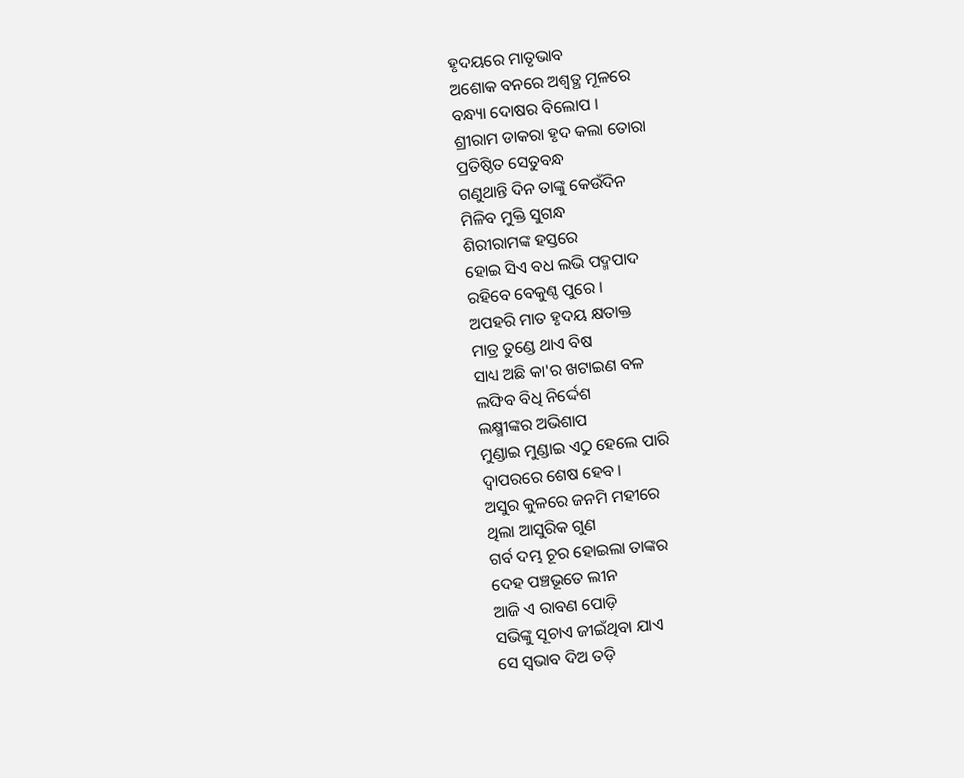ହୃଦୟରେ ମାତୃଭାବ
ଅଶୋକ ବନରେ ଅଶ୍ୱତ୍ଥ ମୂଳରେ
ବନ୍ଧ୍ୟା ଦୋଷର ବିଲୋପ ।
ଶ୍ରୀରାମ ଡାକରା ହୃଦ କଲା ତୋରା
ପ୍ରତିଷ୍ଠିତ ସେତୁବନ୍ଧ
ଗଣୁଥାନ୍ତି ଦିନ ତାଙ୍କୁ କେଉଁଦିନ
ମିଳିବ ମୁକ୍ତି ସୁଗନ୍ଧ
ଶିରୀରାମଙ୍କ ହସ୍ତରେ
ହୋଇ ସିଏ ବଧ ଲଭି ପଦ୍ମପାଦ
ରହିବେ ବେକୁଣ୍ଠ ପୁରେ ।
ଅପହରି ମାତ ହୃଦୟ କ୍ଷତାକ୍ତ
ମାତ୍ର ତୁଣ୍ଡେ ଥାଏ ବିଷ
ସାଧ୍ୟ ଅଛି କା'ର ଖଟାଇଣ ବଳ
ଲଙ୍ଘିବ ବିଧି ନିର୍ଦ୍ଦେଶ
ଲକ୍ଷ୍ମୀଙ୍କର ଅଭିଶାପ
ମୁଣ୍ଡାଇ ମୁଣ୍ଡାଇ ଏଠୁ ହେଲେ ପାରି
ଦ୍ୱାପରରେ ଶେଷ ହେବ ।
ଅସୁର କୁଳରେ ଜନମି ମହୀରେ
ଥିଲା ଆସୁରିକ ଗୁଣ
ଗର୍ବ ଦମ୍ଭ ଚୂର ହୋଇଲା ତାଙ୍କର
ଦେହ ପଞ୍ଚଭୂତେ ଲୀନ
ଆଜି ଏ ରାବଣ ପୋଡ଼ି
ସଭିଙ୍କୁ ସୂଚାଏ ଜୀଇଁଥିବା ଯାଏ
ସେ ସ୍ୱଭାବ ଦିଅ ତଡ଼ି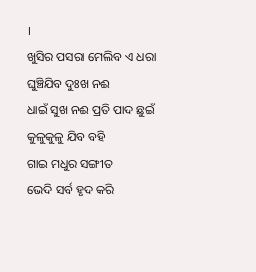।
ଖୁସିର ପସରା ମେଲିବ ଏ ଧରା
ଘୁଞ୍ଚିଯିବ ଦୁଃଖ ନଈ
ଧାଇଁ ସୁଖ ନଈ ପ୍ରତି ପାଦ ଛୁଇଁ
କୁଳୁକୁଳୁ ଯିବ ବହି
ଗାଇ ମଧୁର ସଙ୍ଗୀତ
ଭେଦି ସର୍ବ ହୃଦ କରି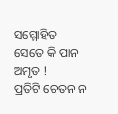ସମ୍ମୋହିତ
ସେତେ କି ପାନ ଅମୃତ !
ପ୍ରତିଟି ଚେତନ ନ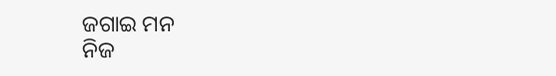ଜଗାଇ ମନ
ନିଜ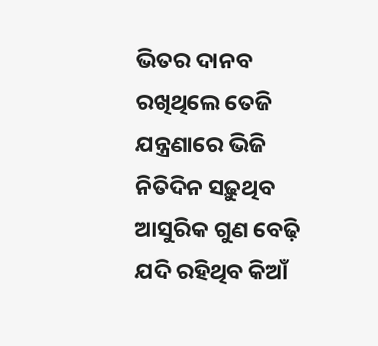ଭିତର ଦାନବ
ରଖିଥିଲେ ତେଜି ଯନ୍ତ୍ରଣାରେ ଭିଜି
ନିତିଦିନ ସଢ଼ୁଥିବ
ଆସୁରିକ ଗୁଣ ବେଢ଼ି
ଯଦି ରହିଥିବ କିଆଁ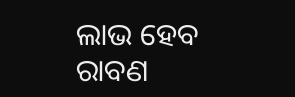ଲାଭ ହେବ
ରାବଣ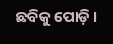ଛବିକୁ ପୋଡ଼ି ।